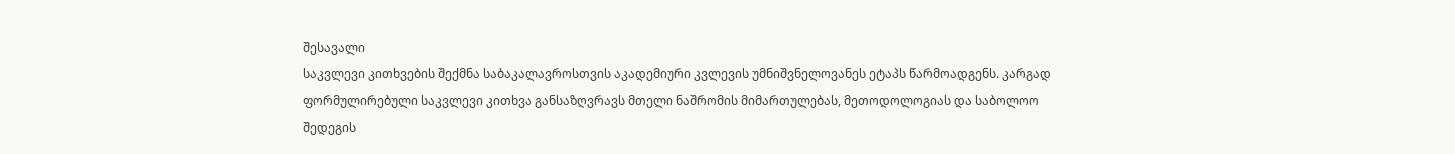შესავალი
საკვლევი კითხვების შექმნა საბაკალავროსთვის აკადემიური კვლევის უმნიშვნელოვანეს ეტაპს წარმოადგენს. კარგად ფორმულირებული საკვლევი კითხვა განსაზღვრავს მთელი ნაშრომის მიმართულებას, მეთოდოლოგიას და საბოლოო შედეგის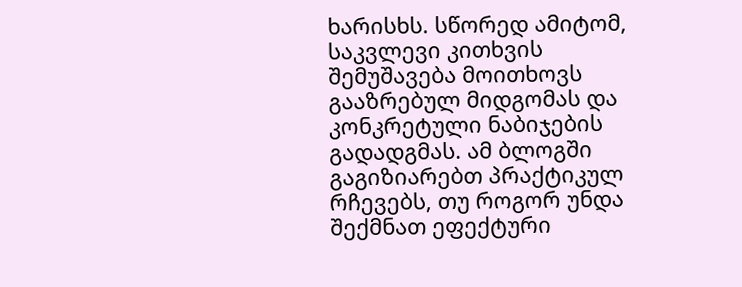ხარისხს. სწორედ ამიტომ, საკვლევი კითხვის შემუშავება მოითხოვს გააზრებულ მიდგომას და კონკრეტული ნაბიჯების გადადგმას. ამ ბლოგში გაგიზიარებთ პრაქტიკულ რჩევებს, თუ როგორ უნდა შექმნათ ეფექტური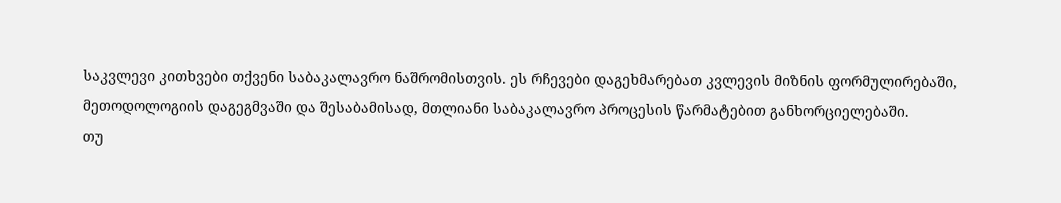საკვლევი კითხვები თქვენი საბაკალავრო ნაშრომისთვის. ეს რჩევები დაგეხმარებათ კვლევის მიზნის ფორმულირებაში, მეთოდოლოგიის დაგეგმვაში და შესაბამისად, მთლიანი საბაკალავრო პროცესის წარმატებით განხორციელებაში.
თუ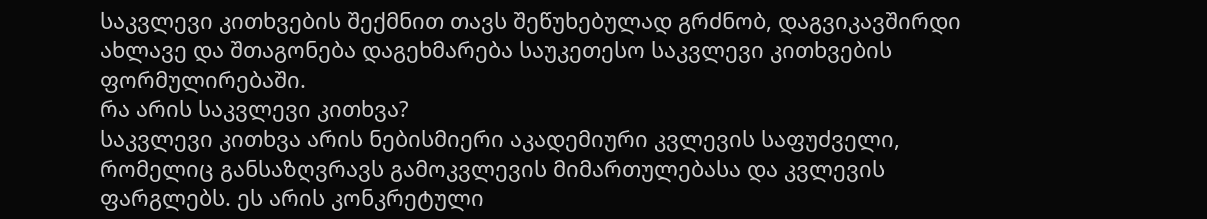საკვლევი კითხვების შექმნით თავს შეწუხებულად გრძნობ, დაგვიკავშირდი ახლავე და შთაგონება დაგეხმარება საუკეთესო საკვლევი კითხვების ფორმულირებაში.
რა არის საკვლევი კითხვა?
საკვლევი კითხვა არის ნებისმიერი აკადემიური კვლევის საფუძველი, რომელიც განსაზღვრავს გამოკვლევის მიმართულებასა და კვლევის ფარგლებს. ეს არის კონკრეტული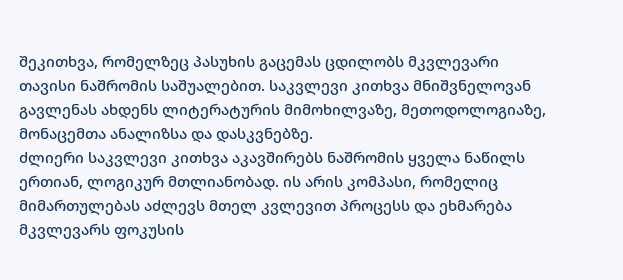შეკითხვა, რომელზეც პასუხის გაცემას ცდილობს მკვლევარი თავისი ნაშრომის საშუალებით. საკვლევი კითხვა მნიშვნელოვან გავლენას ახდენს ლიტერატურის მიმოხილვაზე, მეთოდოლოგიაზე, მონაცემთა ანალიზსა და დასკვნებზე.
ძლიერი საკვლევი კითხვა აკავშირებს ნაშრომის ყველა ნაწილს ერთიან, ლოგიკურ მთლიანობად. ის არის კომპასი, რომელიც მიმართულებას აძლევს მთელ კვლევით პროცესს და ეხმარება მკვლევარს ფოკუსის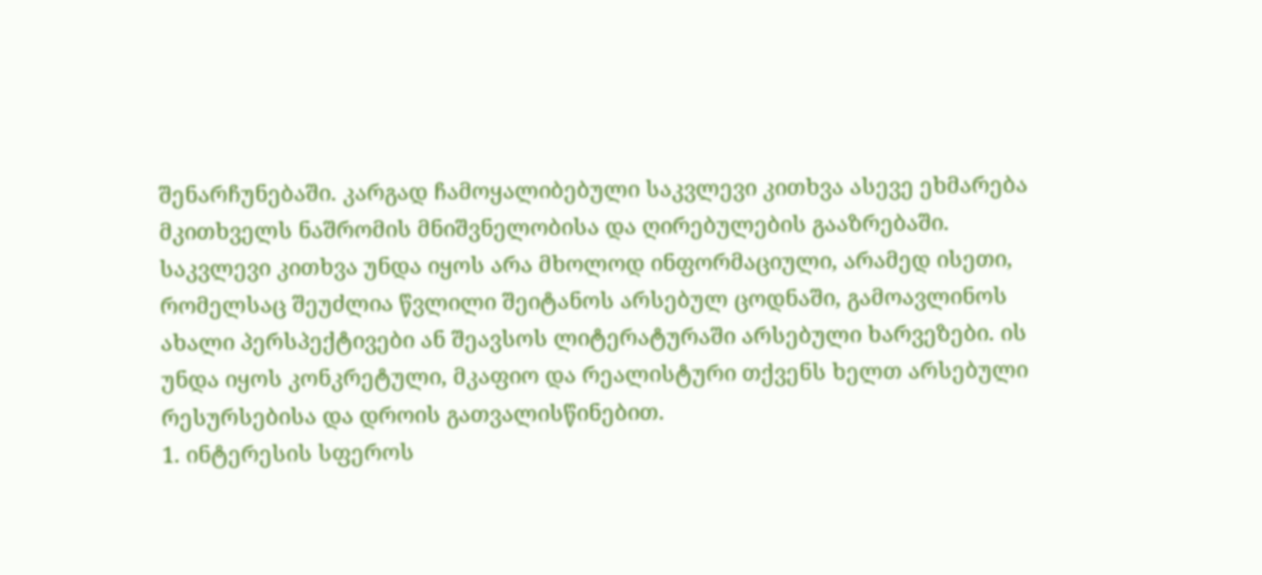შენარჩუნებაში. კარგად ჩამოყალიბებული საკვლევი კითხვა ასევე ეხმარება მკითხველს ნაშრომის მნიშვნელობისა და ღირებულების გააზრებაში.
საკვლევი კითხვა უნდა იყოს არა მხოლოდ ინფორმაციული, არამედ ისეთი, რომელსაც შეუძლია წვლილი შეიტანოს არსებულ ცოდნაში, გამოავლინოს ახალი პერსპექტივები ან შეავსოს ლიტერატურაში არსებული ხარვეზები. ის უნდა იყოს კონკრეტული, მკაფიო და რეალისტური თქვენს ხელთ არსებული რესურსებისა და დროის გათვალისწინებით.
1. ინტერესის სფეროს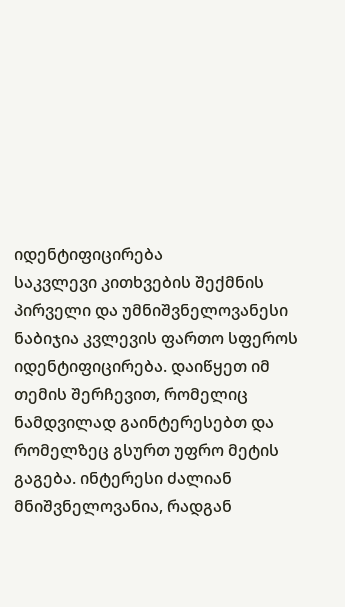იდენტიფიცირება
საკვლევი კითხვების შექმნის პირველი და უმნიშვნელოვანესი ნაბიჯია კვლევის ფართო სფეროს იდენტიფიცირება. დაიწყეთ იმ თემის შერჩევით, რომელიც ნამდვილად გაინტერესებთ და რომელზეც გსურთ უფრო მეტის გაგება. ინტერესი ძალიან მნიშვნელოვანია, რადგან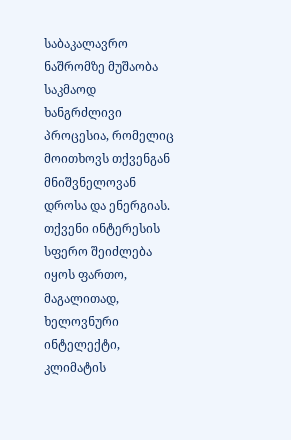საბაკალავრო ნაშრომზე მუშაობა საკმაოდ ხანგრძლივი პროცესია, რომელიც მოითხოვს თქვენგან მნიშვნელოვან დროსა და ენერგიას.
თქვენი ინტერესის სფერო შეიძლება იყოს ფართო, მაგალითად, ხელოვნური ინტელექტი, კლიმატის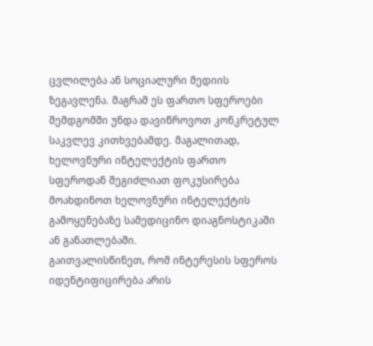ცვლილება ან სოციალური მედიის ზეგავლენა. მაგრამ ეს ფართო სფეროები შემდგომში უნდა დავიწროვოთ კონკრეტულ საკვლევ კითხვებამდე. მაგალითად, ხელოვნური ინტელექტის ფართო სფეროდან შეგიძლიათ ფოკუსირება მოახდინოთ ხელოვნური ინტელექტის გამოყენებაზე სამედიცინო დიაგნოსტიკაში ან განათლებაში.
გაითვალისწინეთ, რომ ინტერესის სფეროს იდენტიფიცირება არის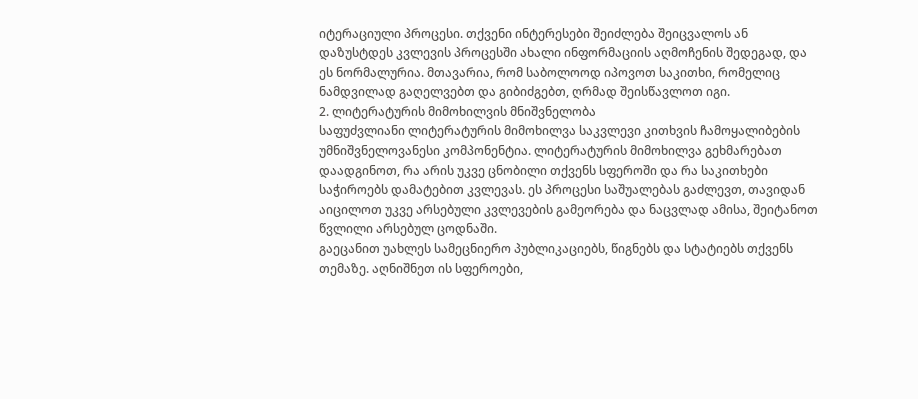იტერაციული პროცესი. თქვენი ინტერესები შეიძლება შეიცვალოს ან დაზუსტდეს კვლევის პროცესში ახალი ინფორმაციის აღმოჩენის შედეგად, და ეს ნორმალურია. მთავარია, რომ საბოლოოდ იპოვოთ საკითხი, რომელიც ნამდვილად გაღელვებთ და გიბიძგებთ, ღრმად შეისწავლოთ იგი.
2. ლიტერატურის მიმოხილვის მნიშვნელობა
საფუძვლიანი ლიტერატურის მიმოხილვა საკვლევი კითხვის ჩამოყალიბების უმნიშვნელოვანესი კომპონენტია. ლიტერატურის მიმოხილვა გეხმარებათ დაადგინოთ, რა არის უკვე ცნობილი თქვენს სფეროში და რა საკითხები საჭიროებს დამატებით კვლევას. ეს პროცესი საშუალებას გაძლევთ, თავიდან აიცილოთ უკვე არსებული კვლევების გამეორება და ნაცვლად ამისა, შეიტანოთ წვლილი არსებულ ცოდნაში.
გაეცანით უახლეს სამეცნიერო პუბლიკაციებს, წიგნებს და სტატიებს თქვენს თემაზე. აღნიშნეთ ის სფეროები,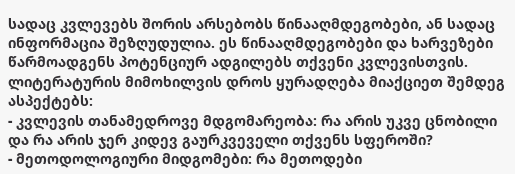სადაც კვლევებს შორის არსებობს წინააღმდეგობები, ან სადაც ინფორმაცია შეზღუდულია. ეს წინააღმდეგობები და ხარვეზები წარმოადგენს პოტენციურ ადგილებს თქვენი კვლევისთვის.
ლიტერატურის მიმოხილვის დროს ყურადღება მიაქციეთ შემდეგ ასპექტებს:
- კვლევის თანამედროვე მდგომარეობა: რა არის უკვე ცნობილი და რა არის ჯერ კიდევ გაურკვეველი თქვენს სფეროში?
- მეთოდოლოგიური მიდგომები: რა მეთოდები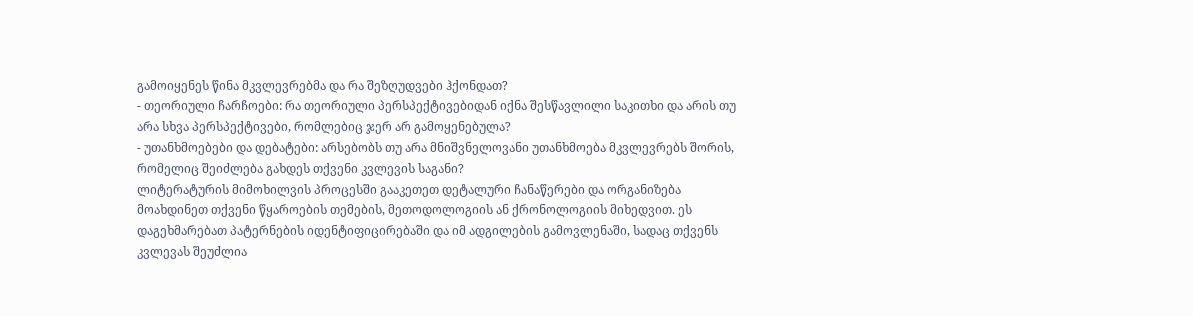გამოიყენეს წინა მკვლევრებმა და რა შეზღუდვები ჰქონდათ?
- თეორიული ჩარჩოები: რა თეორიული პერსპექტივებიდან იქნა შესწავლილი საკითხი და არის თუ არა სხვა პერსპექტივები, რომლებიც ჯერ არ გამოყენებულა?
- უთანხმოებები და დებატები: არსებობს თუ არა მნიშვნელოვანი უთანხმოება მკვლევრებს შორის, რომელიც შეიძლება გახდეს თქვენი კვლევის საგანი?
ლიტერატურის მიმოხილვის პროცესში გააკეთეთ დეტალური ჩანაწერები და ორგანიზება მოახდინეთ თქვენი წყაროების თემების, მეთოდოლოგიის ან ქრონოლოგიის მიხედვით. ეს დაგეხმარებათ პატერნების იდენტიფიცირებაში და იმ ადგილების გამოვლენაში, სადაც თქვენს კვლევას შეუძლია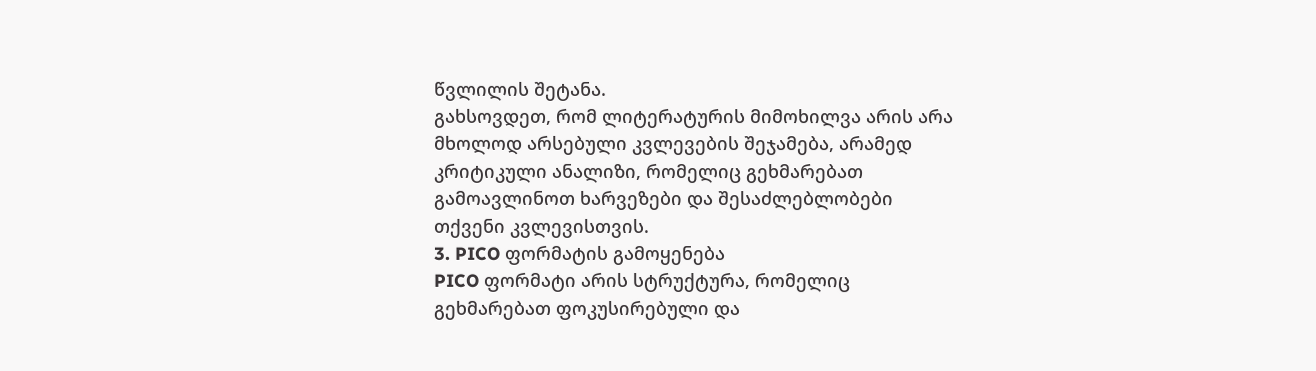წვლილის შეტანა.
გახსოვდეთ, რომ ლიტერატურის მიმოხილვა არის არა მხოლოდ არსებული კვლევების შეჯამება, არამედ კრიტიკული ანალიზი, რომელიც გეხმარებათ გამოავლინოთ ხარვეზები და შესაძლებლობები თქვენი კვლევისთვის.
3. PICO ფორმატის გამოყენება
PICO ფორმატი არის სტრუქტურა, რომელიც გეხმარებათ ფოკუსირებული და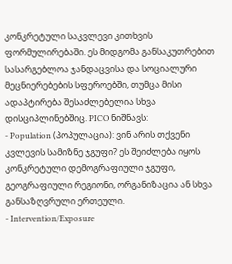კონკრეტული საკვლევი კითხვის ფორმულირებაში. ეს მიდგომა განსაკუთრებით სასარგებლოა ჯანდაცვისა და სოციალური მეცნიერებების სფეროებში, თუმცა მისი ადაპტირება შესაძლებელია სხვა დისციპლინებშიც. PICO ნიშნავს:
- Population (პოპულაცია): ვინ არის თქვენი კვლევის სამიზნე ჯგუფი? ეს შეიძლება იყოს კონკრეტული დემოგრაფიული ჯგუფი, გეოგრაფიული რეგიონი, ორგანიზაცია ან სხვა განსაზღვრული ერთეული.
- Intervention/Exposure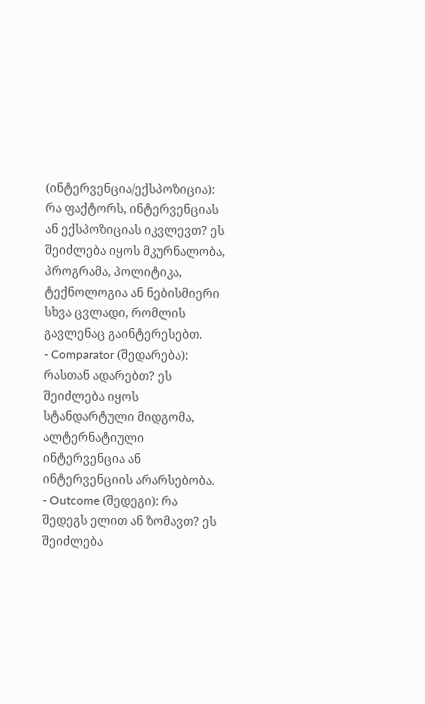(ინტერვენცია/ექსპოზიცია): რა ფაქტორს, ინტერვენციას ან ექსპოზიციას იკვლევთ? ეს შეიძლება იყოს მკურნალობა, პროგრამა, პოლიტიკა, ტექნოლოგია ან ნებისმიერი სხვა ცვლადი, რომლის გავლენაც გაინტერესებთ.
- Comparator (შედარება): რასთან ადარებთ? ეს შეიძლება იყოს სტანდარტული მიდგომა, ალტერნატიული ინტერვენცია ან ინტერვენციის არარსებობა.
- Outcome (შედეგი): რა შედეგს ელით ან ზომავთ? ეს შეიძლება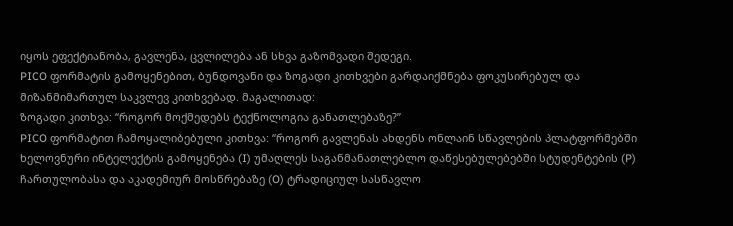იყოს ეფექტიანობა, გავლენა, ცვლილება ან სხვა გაზომვადი შედეგი.
PICO ფორმატის გამოყენებით, ბუნდოვანი და ზოგადი კითხვები გარდაიქმნება ფოკუსირებულ და მიზანმიმართულ საკვლევ კითხვებად. მაგალითად:
ზოგადი კითხვა: “როგორ მოქმედებს ტექნოლოგია განათლებაზე?”
PICO ფორმატით ჩამოყალიბებული კითხვა: “როგორ გავლენას ახდენს ონლაინ სწავლების პლატფორმებში ხელოვნური ინტელექტის გამოყენება (I) უმაღლეს საგანმანათლებლო დაწესებულებებში სტუდენტების (P) ჩართულობასა და აკადემიურ მოსწრებაზე (O) ტრადიციულ სასწავლო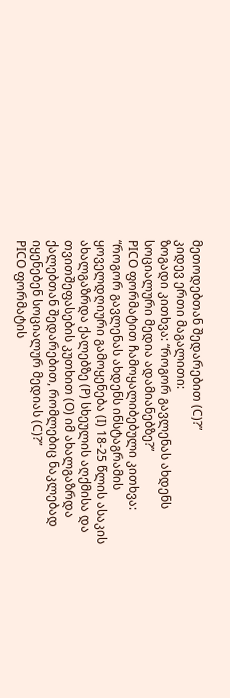მეთოდებთან შედარებით (C)?”
კიდევ ერთი მაგალითი:
ზოგადი კითხვა: “როგორ გავლენას ახდენს სოციალური მედია ადამიანებზე?”
PICO ფორმატით ჩამოყალიბებული კითხვა: “როგორ გავლენას ახდენს ინსტაგრამის ყოველდღიური გამოყენება (I) 18-25 წლის ასაკის ახალგაზრდა ქალებზე (P) სხეულის აღქმისა და თვითშეფასების კუთხით (O) იმ ახალგაზრდა ქალებთან შედარებით, რომლებიც ნაკლებად იყენებენ სოციალურ მედიას (C)?”
PICO ფორმატის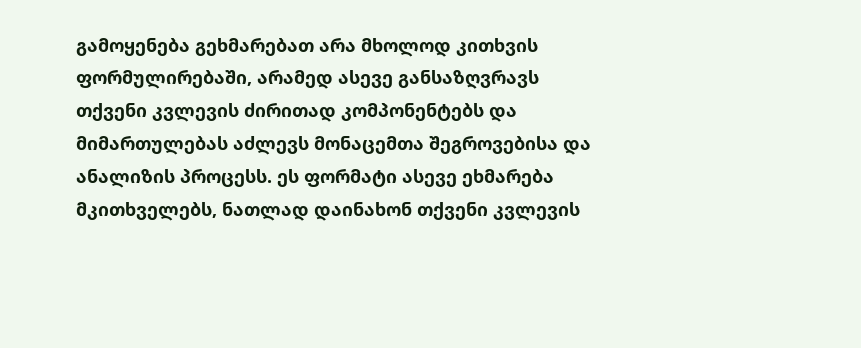გამოყენება გეხმარებათ არა მხოლოდ კითხვის ფორმულირებაში, არამედ ასევე განსაზღვრავს თქვენი კვლევის ძირითად კომპონენტებს და მიმართულებას აძლევს მონაცემთა შეგროვებისა და ანალიზის პროცესს. ეს ფორმატი ასევე ეხმარება მკითხველებს, ნათლად დაინახონ თქვენი კვლევის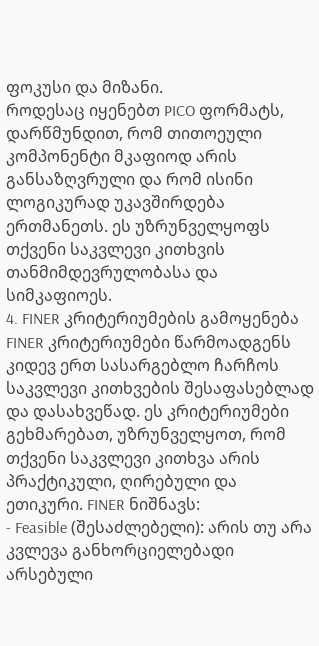ფოკუსი და მიზანი.
როდესაც იყენებთ PICO ფორმატს, დარწმუნდით, რომ თითოეული კომპონენტი მკაფიოდ არის განსაზღვრული და რომ ისინი ლოგიკურად უკავშირდება ერთმანეთს. ეს უზრუნველყოფს თქვენი საკვლევი კითხვის თანმიმდევრულობასა და სიმკაფიოეს.
4. FINER კრიტერიუმების გამოყენება
FINER კრიტერიუმები წარმოადგენს კიდევ ერთ სასარგებლო ჩარჩოს საკვლევი კითხვების შესაფასებლად და დასახვეწად. ეს კრიტერიუმები გეხმარებათ, უზრუნველყოთ, რომ თქვენი საკვლევი კითხვა არის პრაქტიკული, ღირებული და ეთიკური. FINER ნიშნავს:
- Feasible (შესაძლებელი): არის თუ არა კვლევა განხორციელებადი არსებული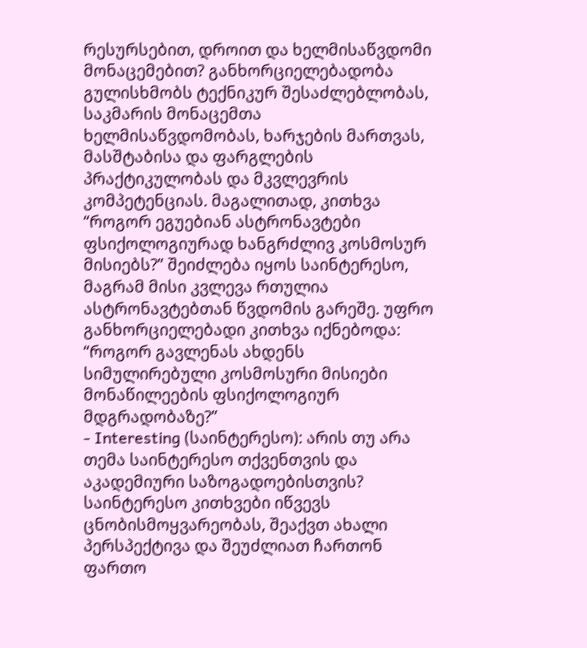რესურსებით, დროით და ხელმისაწვდომი მონაცემებით? განხორციელებადობა გულისხმობს ტექნიკურ შესაძლებლობას, საკმარის მონაცემთა ხელმისაწვდომობას, ხარჯების მართვას, მასშტაბისა და ფარგლების პრაქტიკულობას და მკვლევრის კომპეტენციას. მაგალითად, კითხვა “როგორ ეგუებიან ასტრონავტები ფსიქოლოგიურად ხანგრძლივ კოსმოსურ მისიებს?” შეიძლება იყოს საინტერესო, მაგრამ მისი კვლევა რთულია ასტრონავტებთან წვდომის გარეშე. უფრო განხორციელებადი კითხვა იქნებოდა: “როგორ გავლენას ახდენს სიმულირებული კოსმოსური მისიები მონაწილეების ფსიქოლოგიურ მდგრადობაზე?”
- Interesting (საინტერესო): არის თუ არა თემა საინტერესო თქვენთვის და აკადემიური საზოგადოებისთვის? საინტერესო კითხვები იწვევს ცნობისმოყვარეობას, შეაქვთ ახალი პერსპექტივა და შეუძლიათ ჩართონ ფართო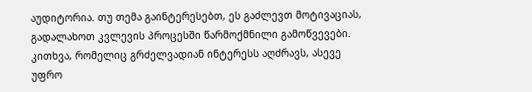აუდიტორია. თუ თემა გაინტერესებთ, ეს გაძლევთ მოტივაციას, გადალახოთ კვლევის პროცესში წარმოქმნილი გამოწვევები. კითხვა, რომელიც გრძელვადიან ინტერესს აღძრავს, ასევე უფრო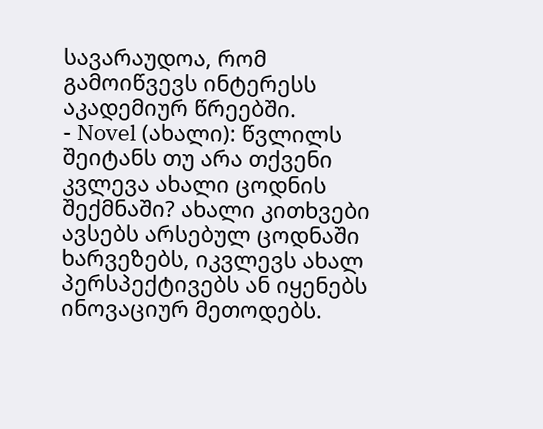სავარაუდოა, რომ გამოიწვევს ინტერესს აკადემიურ წრეებში.
- Novel (ახალი): წვლილს შეიტანს თუ არა თქვენი კვლევა ახალი ცოდნის შექმნაში? ახალი კითხვები ავსებს არსებულ ცოდნაში ხარვეზებს, იკვლევს ახალ პერსპექტივებს ან იყენებს ინოვაციურ მეთოდებს.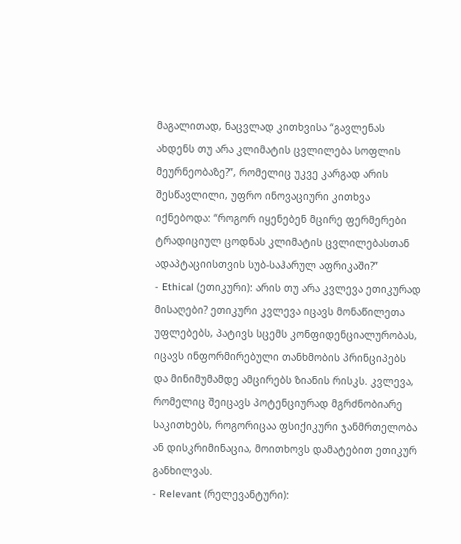მაგალითად, ნაცვლად კითხვისა “გავლენას ახდენს თუ არა კლიმატის ცვლილება სოფლის მეურნეობაზე?”, რომელიც უკვე კარგად არის შესწავლილი, უფრო ინოვაციური კითხვა იქნებოდა: “როგორ იყენებენ მცირე ფერმერები ტრადიციულ ცოდნას კლიმატის ცვლილებასთან ადაპტაციისთვის სუბ-საჰარულ აფრიკაში?”
- Ethical (ეთიკური): არის თუ არა კვლევა ეთიკურად მისაღები? ეთიკური კვლევა იცავს მონაწილეთა უფლებებს, პატივს სცემს კონფიდენციალურობას, იცავს ინფორმირებული თანხმობის პრინციპებს და მინიმუმამდე ამცირებს ზიანის რისკს. კვლევა, რომელიც შეიცავს პოტენციურად მგრძნობიარე საკითხებს, როგორიცაა ფსიქიკური ჯანმრთელობა ან დისკრიმინაცია, მოითხოვს დამატებით ეთიკურ განხილვას.
- Relevant (რელევანტური):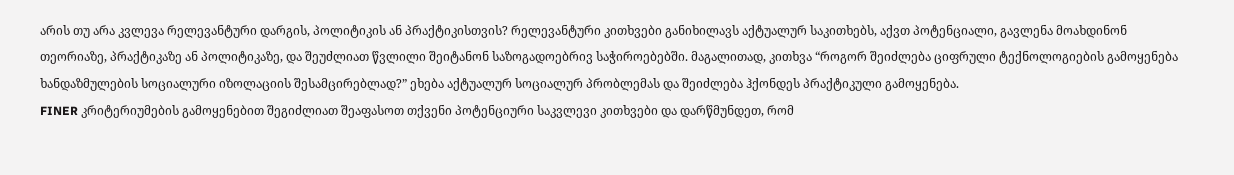არის თუ არა კვლევა რელევანტური დარგის, პოლიტიკის ან პრაქტიკისთვის? რელევანტური კითხვები განიხილავს აქტუალურ საკითხებს, აქვთ პოტენციალი, გავლენა მოახდინონ თეორიაზე, პრაქტიკაზე ან პოლიტიკაზე, და შეუძლიათ წვლილი შეიტანონ საზოგადოებრივ საჭიროებებში. მაგალითად, კითხვა “როგორ შეიძლება ციფრული ტექნოლოგიების გამოყენება ხანდაზმულების სოციალური იზოლაციის შესამცირებლად?” ეხება აქტუალურ სოციალურ პრობლემას და შეიძლება ჰქონდეს პრაქტიკული გამოყენება.
FINER კრიტერიუმების გამოყენებით შეგიძლიათ შეაფასოთ თქვენი პოტენციური საკვლევი კითხვები და დარწმუნდეთ, რომ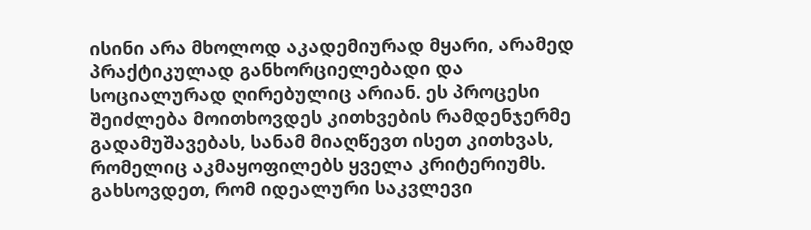ისინი არა მხოლოდ აკადემიურად მყარი, არამედ პრაქტიკულად განხორციელებადი და სოციალურად ღირებულიც არიან. ეს პროცესი შეიძლება მოითხოვდეს კითხვების რამდენჯერმე გადამუშავებას, სანამ მიაღწევთ ისეთ კითხვას, რომელიც აკმაყოფილებს ყველა კრიტერიუმს.
გახსოვდეთ, რომ იდეალური საკვლევი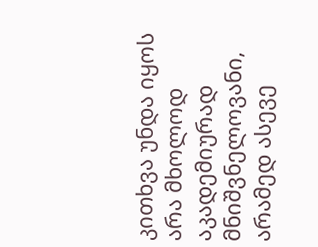კითხვა უნდა იყოს არა მხოლოდ აკადემიურად მნიშვნელოვანი, არამედ ასევე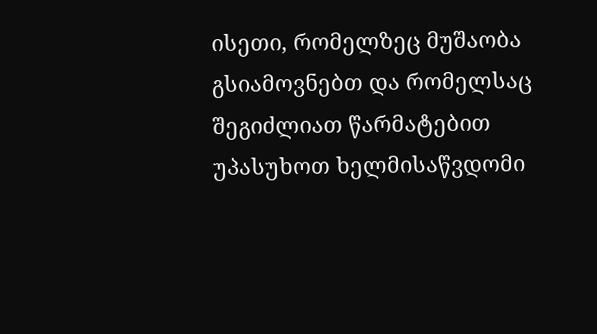ისეთი, რომელზეც მუშაობა გსიამოვნებთ და რომელსაც შეგიძლიათ წარმატებით უპასუხოთ ხელმისაწვდომი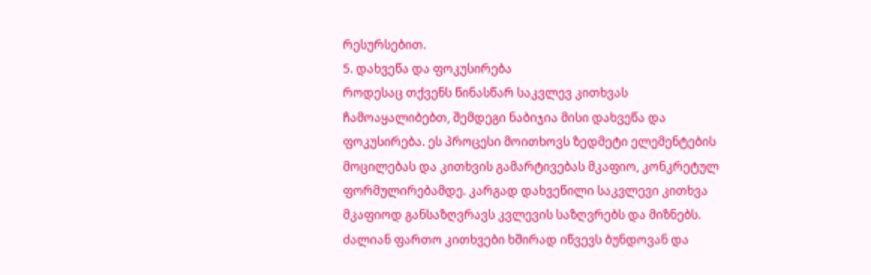რესურსებით.
5. დახვეწა და ფოკუსირება
როდესაც თქვენს წინასწარ საკვლევ კითხვას ჩამოაყალიბებთ, შემდეგი ნაბიჯია მისი დახვეწა და ფოკუსირება. ეს პროცესი მოითხოვს ზედმეტი ელემენტების მოცილებას და კითხვის გამარტივებას მკაფიო, კონკრეტულ ფორმულირებამდე. კარგად დახვეწილი საკვლევი კითხვა მკაფიოდ განსაზღვრავს კვლევის საზღვრებს და მიზნებს.
ძალიან ფართო კითხვები ხშირად იწვევს ბუნდოვან და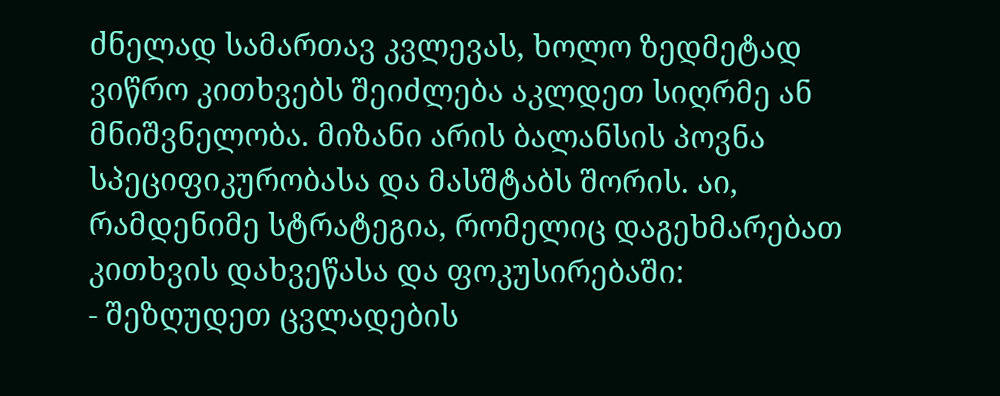ძნელად სამართავ კვლევას, ხოლო ზედმეტად ვიწრო კითხვებს შეიძლება აკლდეთ სიღრმე ან მნიშვნელობა. მიზანი არის ბალანსის პოვნა სპეციფიკურობასა და მასშტაბს შორის. აი, რამდენიმე სტრატეგია, რომელიც დაგეხმარებათ კითხვის დახვეწასა და ფოკუსირებაში:
- შეზღუდეთ ცვლადების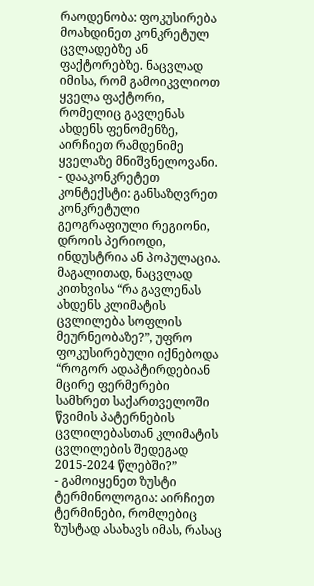რაოდენობა: ფოკუსირება მოახდინეთ კონკრეტულ ცვლადებზე ან ფაქტორებზე. ნაცვლად იმისა, რომ გამოიკვლიოთ ყველა ფაქტორი, რომელიც გავლენას ახდენს ფენომენზე, აირჩიეთ რამდენიმე ყველაზე მნიშვნელოვანი.
- დააკონკრეტეთ კონტექსტი: განსაზღვრეთ კონკრეტული გეოგრაფიული რეგიონი, დროის პერიოდი, ინდუსტრია ან პოპულაცია. მაგალითად, ნაცვლად კითხვისა “რა გავლენას ახდენს კლიმატის ცვლილება სოფლის მეურნეობაზე?”, უფრო ფოკუსირებული იქნებოდა “როგორ ადაპტირდებიან მცირე ფერმერები სამხრეთ საქართველოში წვიმის პატერნების ცვლილებასთან კლიმატის ცვლილების შედეგად 2015-2024 წლებში?”
- გამოიყენეთ ზუსტი ტერმინოლოგია: აირჩიეთ ტერმინები, რომლებიც ზუსტად ასახავს იმას, რასაც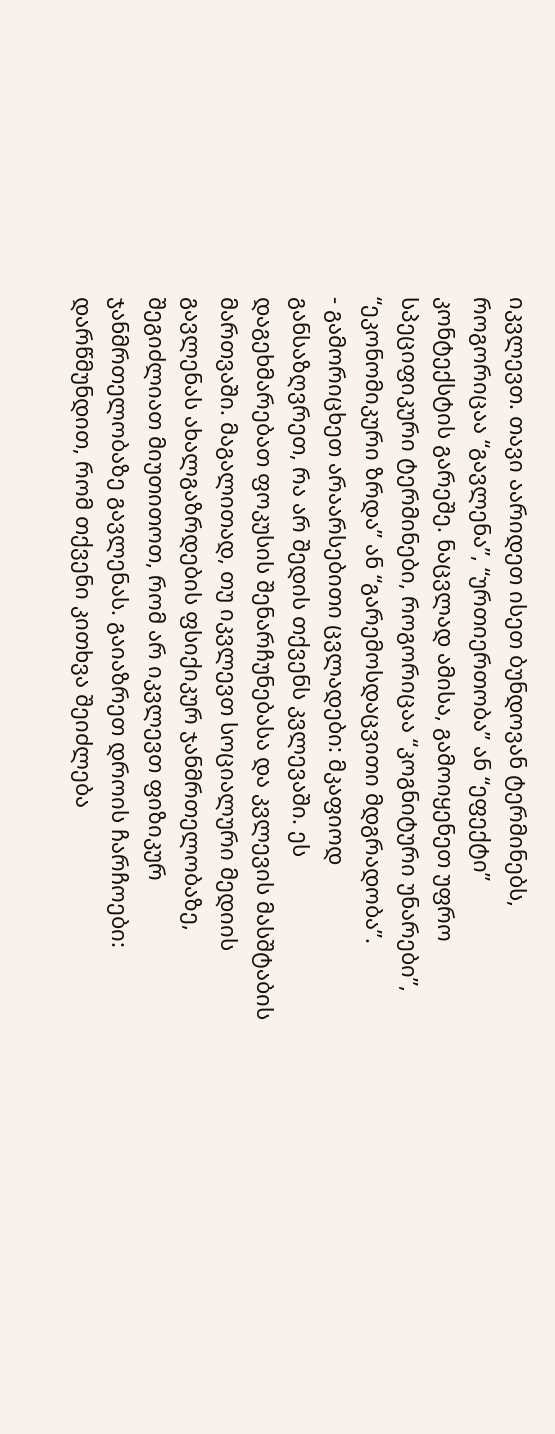იკვლევთ. თავი აარიდეთ ისეთ ბუნდოვან ტერმინებს, როგორიცაა “გავლენა”, “ურთიერთობა” ან “ეფექტი” კონტექსტის გარეშე. ნაცვლად ამისა, გამოიყენეთ უფრო სპეციფიკური ტერმინები, როგორიცაა “კოგნიტური უნარები”, “ეკონომიკური ზრდა” ან “გარემოსდაცვითი მდგრადობა”.
- გამორიცხეთ არაარსებითი ცვლადები: მკაფიოდ განსაზღვრეთ, რა არ შედის თქვენს კვლევაში. ეს დაგეხმარებათ ფოკუსის შენარჩუნებასა და კვლევის მასშტაბის მართვაში. მაგალითად, თუ იკვლევთ სოციალური მედიის გავლენას ახალგაზრდების ფსიქიკურ ჯანმრთელობაზე, შეგიძლიათ მიუთითოთ, რომ არ იკვლევთ ფიზიკურ ჯანმრთელობაზე გავლენას. გაიაზრეთ დროის ჩარჩოები: დარწმუნდით, რომ თქვენი კითხვა შეიძლება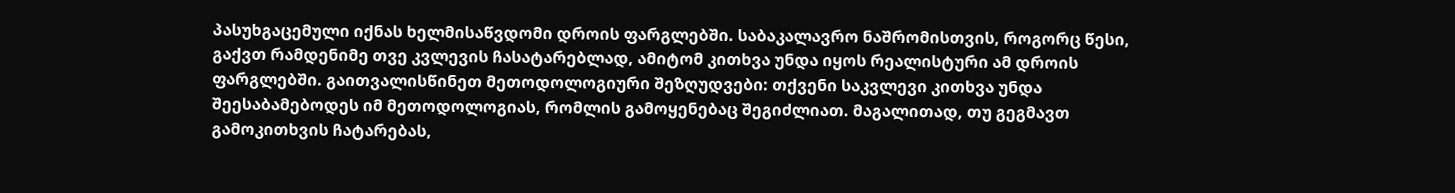პასუხგაცემული იქნას ხელმისაწვდომი დროის ფარგლებში. საბაკალავრო ნაშრომისთვის, როგორც წესი, გაქვთ რამდენიმე თვე კვლევის ჩასატარებლად, ამიტომ კითხვა უნდა იყოს რეალისტური ამ დროის ფარგლებში. გაითვალისწინეთ მეთოდოლოგიური შეზღუდვები: თქვენი საკვლევი კითხვა უნდა შეესაბამებოდეს იმ მეთოდოლოგიას, რომლის გამოყენებაც შეგიძლიათ. მაგალითად, თუ გეგმავთ გამოკითხვის ჩატარებას,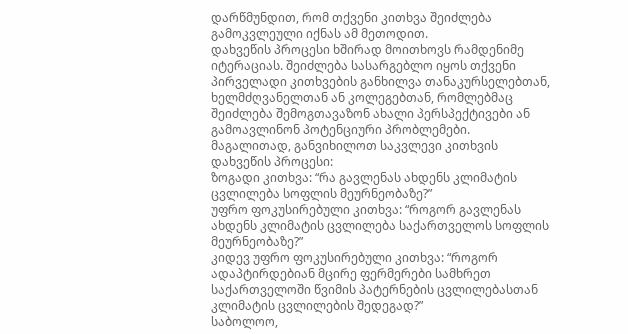დარწმუნდით, რომ თქვენი კითხვა შეიძლება გამოკვლეული იქნას ამ მეთოდით.
დახვეწის პროცესი ხშირად მოითხოვს რამდენიმე იტერაციას. შეიძლება სასარგებლო იყოს თქვენი პირველადი კითხვების განხილვა თანაკურსელებთან, ხელმძღვანელთან ან კოლეგებთან, რომლებმაც შეიძლება შემოგთავაზონ ახალი პერსპექტივები ან გამოავლინონ პოტენციური პრობლემები.
მაგალითად, განვიხილოთ საკვლევი კითხვის დახვეწის პროცესი:
ზოგადი კითხვა: “რა გავლენას ახდენს კლიმატის ცვლილება სოფლის მეურნეობაზე?”
უფრო ფოკუსირებული კითხვა: “როგორ გავლენას ახდენს კლიმატის ცვლილება საქართველოს სოფლის მეურნეობაზე?”
კიდევ უფრო ფოკუსირებული კითხვა: “როგორ ადაპტირდებიან მცირე ფერმერები სამხრეთ საქართველოში წვიმის პატერნების ცვლილებასთან კლიმატის ცვლილების შედეგად?”
საბოლოო,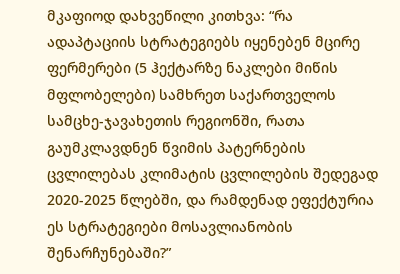მკაფიოდ დახვეწილი კითხვა: “რა ადაპტაციის სტრატეგიებს იყენებენ მცირე ფერმერები (5 ჰექტარზე ნაკლები მიწის მფლობელები) სამხრეთ საქართველოს სამცხე-ჯავახეთის რეგიონში, რათა გაუმკლავდნენ წვიმის პატერნების ცვლილებას კლიმატის ცვლილების შედეგად 2020-2025 წლებში, და რამდენად ეფექტურია ეს სტრატეგიები მოსავლიანობის შენარჩუნებაში?”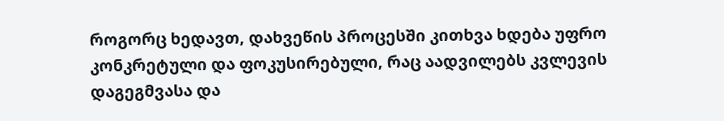როგორც ხედავთ, დახვეწის პროცესში კითხვა ხდება უფრო კონკრეტული და ფოკუსირებული, რაც აადვილებს კვლევის დაგეგმვასა და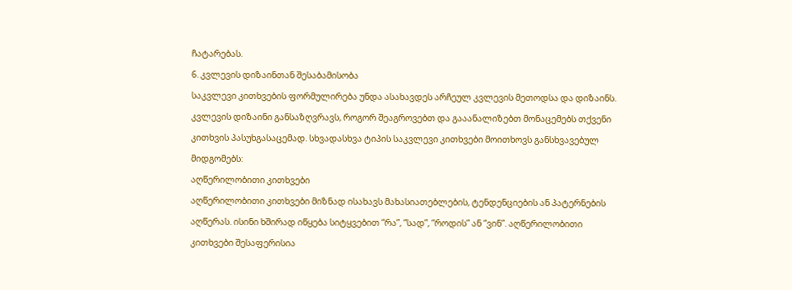ჩატარებას.
6. კვლევის დიზაინთან შესაბამისობა
საკვლევი კითხვების ფორმულირება უნდა ასახავდეს არჩეულ კვლევის მეთოდსა და დიზაინს. კვლევის დიზაინი განსაზღვრავს, როგორ შეაგროვებთ და გააანალიზებთ მონაცემებს თქვენი კითხვის პასუხგასაცემად. სხვადასხვა ტიპის საკვლევი კითხვები მოითხოვს განსხვავებულ მიდგომებს:
აღწერილობითი კითხვები
აღწერილობითი კითხვები მიზნად ისახავს მახასიათებლების, ტენდენციების ან პატერნების აღწერას. ისინი ხშირად იწყება სიტყვებით “რა”, “სად”, “როდის” ან “ვინ”. აღწერილობითი კითხვები შესაფერისია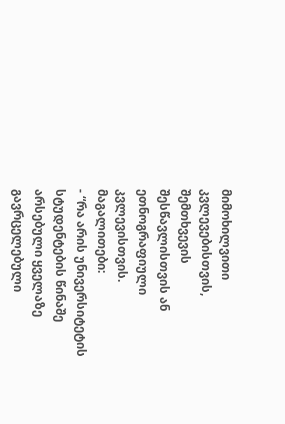მიმოხილვითი კვლევებისთვის, შემთხვევის შესწავლისთვის ან ეთნოგრაფიული კვლევისთვის.
მაგალითები:
- “რა არის უნივერსიტეტის სტუდენტების წინაშე არსებული ყველაზე გავრცელებული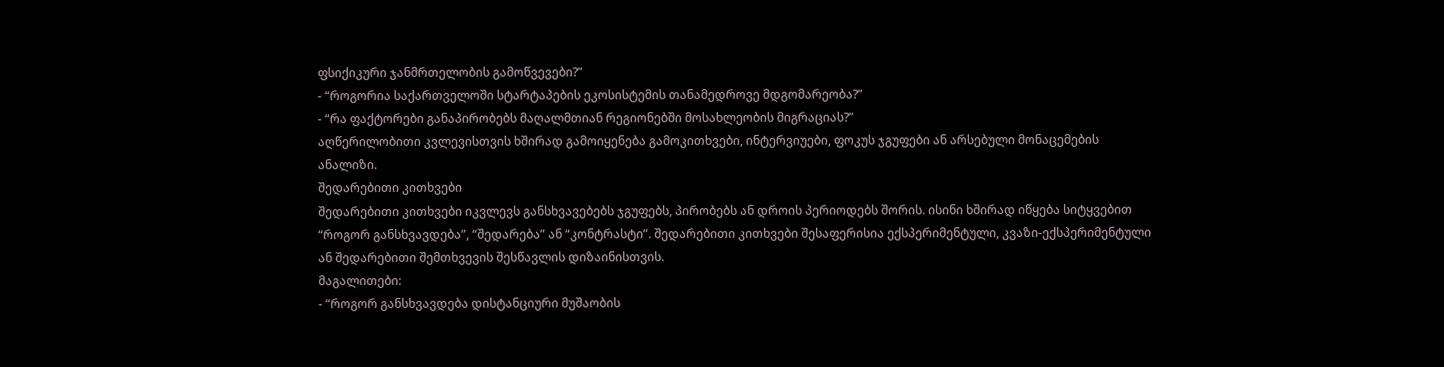ფსიქიკური ჯანმრთელობის გამოწვევები?”
- “როგორია საქართველოში სტარტაპების ეკოსისტემის თანამედროვე მდგომარეობა?”
- “რა ფაქტორები განაპირობებს მაღალმთიან რეგიონებში მოსახლეობის მიგრაციას?”
აღწერილობითი კვლევისთვის ხშირად გამოიყენება გამოკითხვები, ინტერვიუები, ფოკუს ჯგუფები ან არსებული მონაცემების ანალიზი.
შედარებითი კითხვები
შედარებითი კითხვები იკვლევს განსხვავებებს ჯგუფებს, პირობებს ან დროის პერიოდებს შორის. ისინი ხშირად იწყება სიტყვებით “როგორ განსხვავდება”, “შედარება” ან “კონტრასტი”. შედარებითი კითხვები შესაფერისია ექსპერიმენტული, კვაზი-ექსპერიმენტული ან შედარებითი შემთხვევის შესწავლის დიზაინისთვის.
მაგალითები:
- “როგორ განსხვავდება დისტანციური მუშაობის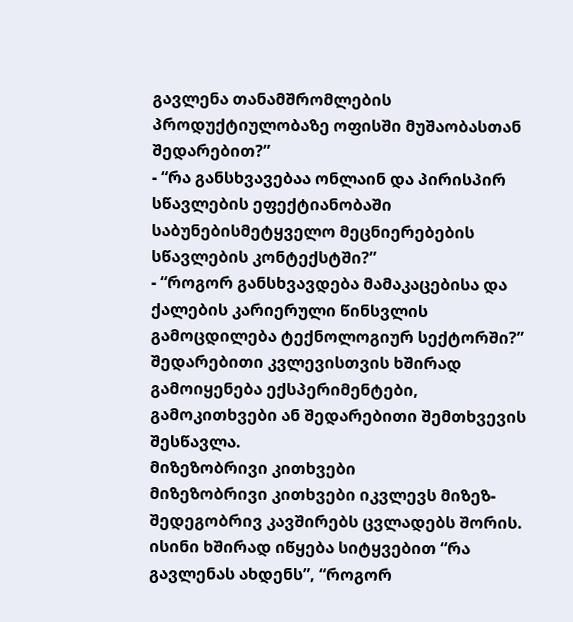გავლენა თანამშრომლების პროდუქტიულობაზე ოფისში მუშაობასთან შედარებით?”
- “რა განსხვავებაა ონლაინ და პირისპირ სწავლების ეფექტიანობაში საბუნებისმეტყველო მეცნიერებების სწავლების კონტექსტში?”
- “როგორ განსხვავდება მამაკაცებისა და ქალების კარიერული წინსვლის გამოცდილება ტექნოლოგიურ სექტორში?”
შედარებითი კვლევისთვის ხშირად გამოიყენება ექსპერიმენტები, გამოკითხვები ან შედარებითი შემთხვევის შესწავლა.
მიზეზობრივი კითხვები
მიზეზობრივი კითხვები იკვლევს მიზეზ-შედეგობრივ კავშირებს ცვლადებს შორის. ისინი ხშირად იწყება სიტყვებით “რა გავლენას ახდენს”, “როგორ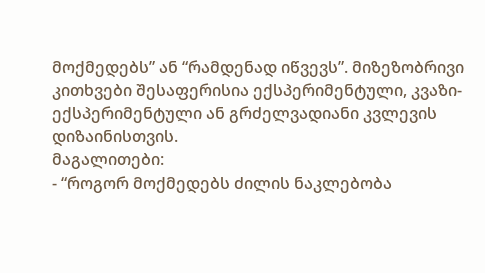მოქმედებს” ან “რამდენად იწვევს”. მიზეზობრივი კითხვები შესაფერისია ექსპერიმენტული, კვაზი-ექსპერიმენტული ან გრძელვადიანი კვლევის დიზაინისთვის.
მაგალითები:
- “როგორ მოქმედებს ძილის ნაკლებობა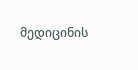მედიცინის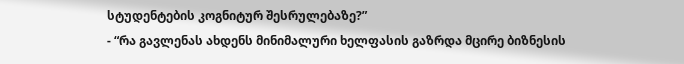სტუდენტების კოგნიტურ შესრულებაზე?”
- “რა გავლენას ახდენს მინიმალური ხელფასის გაზრდა მცირე ბიზნესის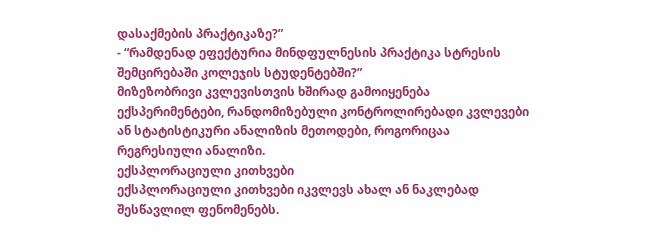დასაქმების პრაქტიკაზე?”
- “რამდენად ეფექტურია მინდფულნესის პრაქტიკა სტრესის შემცირებაში კოლეჯის სტუდენტებში?”
მიზეზობრივი კვლევისთვის ხშირად გამოიყენება ექსპერიმენტები, რანდომიზებული კონტროლირებადი კვლევები ან სტატისტიკური ანალიზის მეთოდები, როგორიცაა რეგრესიული ანალიზი.
ექსპლორაციული კითხვები
ექსპლორაციული კითხვები იკვლევს ახალ ან ნაკლებად შესწავლილ ფენომენებს.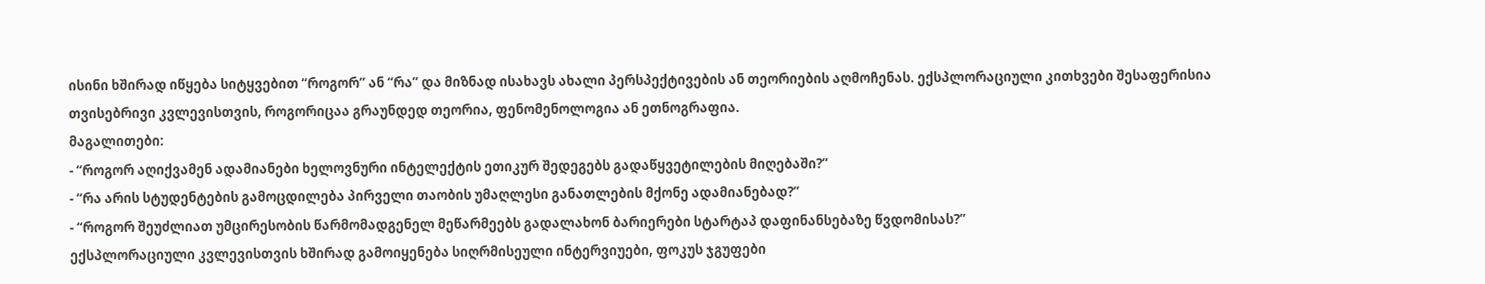ისინი ხშირად იწყება სიტყვებით “როგორ” ან “რა” და მიზნად ისახავს ახალი პერსპექტივების ან თეორიების აღმოჩენას. ექსპლორაციული კითხვები შესაფერისია თვისებრივი კვლევისთვის, როგორიცაა გრაუნდედ თეორია, ფენომენოლოგია ან ეთნოგრაფია.
მაგალითები:
- “როგორ აღიქვამენ ადამიანები ხელოვნური ინტელექტის ეთიკურ შედეგებს გადაწყვეტილების მიღებაში?”
- “რა არის სტუდენტების გამოცდილება პირველი თაობის უმაღლესი განათლების მქონე ადამიანებად?”
- “როგორ შეუძლიათ უმცირესობის წარმომადგენელ მეწარმეებს გადალახონ ბარიერები სტარტაპ დაფინანსებაზე წვდომისას?”
ექსპლორაციული კვლევისთვის ხშირად გამოიყენება სიღრმისეული ინტერვიუები, ფოკუს ჯგუფები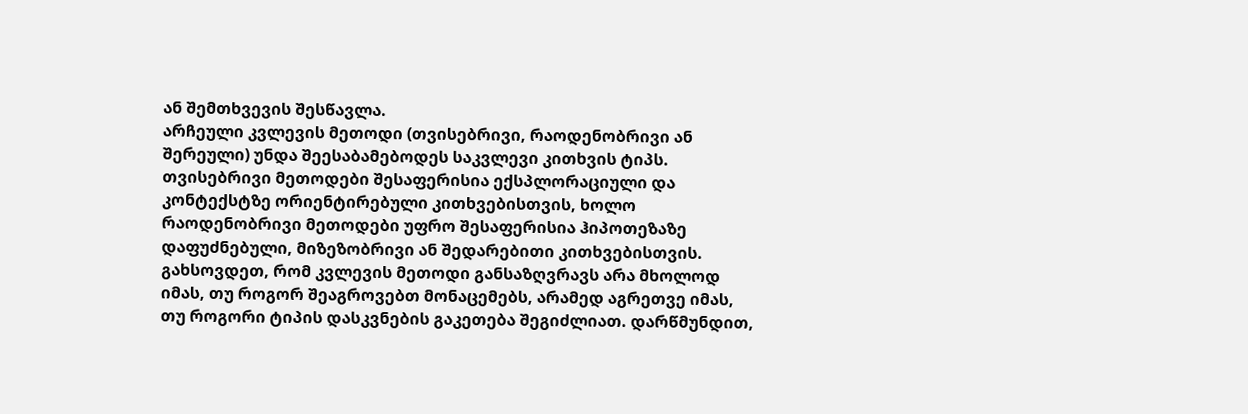ან შემთხვევის შესწავლა.
არჩეული კვლევის მეთოდი (თვისებრივი, რაოდენობრივი ან შერეული) უნდა შეესაბამებოდეს საკვლევი კითხვის ტიპს. თვისებრივი მეთოდები შესაფერისია ექსპლორაციული და კონტექსტზე ორიენტირებული კითხვებისთვის, ხოლო რაოდენობრივი მეთოდები უფრო შესაფერისია ჰიპოთეზაზე დაფუძნებული, მიზეზობრივი ან შედარებითი კითხვებისთვის.
გახსოვდეთ, რომ კვლევის მეთოდი განსაზღვრავს არა მხოლოდ იმას, თუ როგორ შეაგროვებთ მონაცემებს, არამედ აგრეთვე იმას, თუ როგორი ტიპის დასკვნების გაკეთება შეგიძლიათ. დარწმუნდით,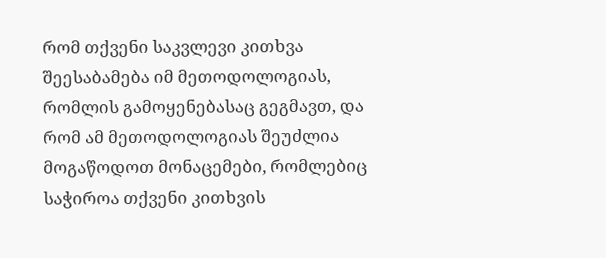რომ თქვენი საკვლევი კითხვა შეესაბამება იმ მეთოდოლოგიას, რომლის გამოყენებასაც გეგმავთ, და რომ ამ მეთოდოლოგიას შეუძლია მოგაწოდოთ მონაცემები, რომლებიც საჭიროა თქვენი კითხვის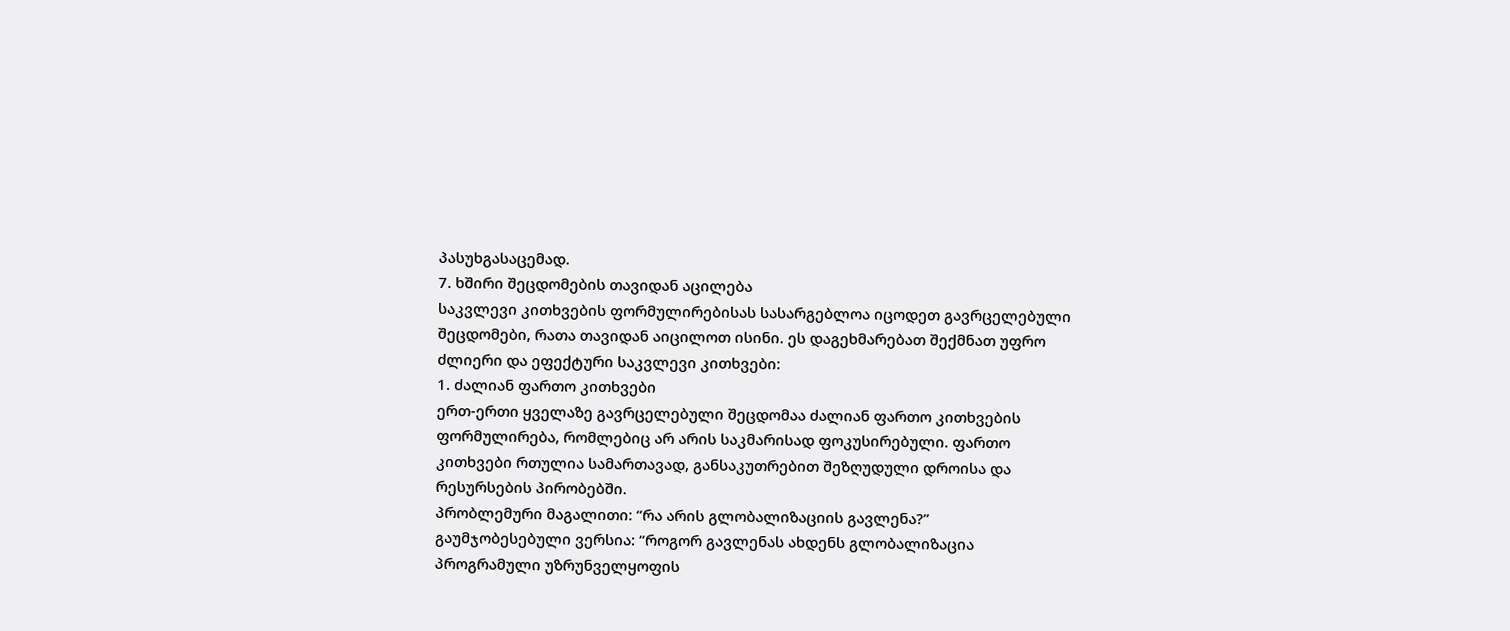პასუხგასაცემად.
7. ხშირი შეცდომების თავიდან აცილება
საკვლევი კითხვების ფორმულირებისას სასარგებლოა იცოდეთ გავრცელებული შეცდომები, რათა თავიდან აიცილოთ ისინი. ეს დაგეხმარებათ შექმნათ უფრო ძლიერი და ეფექტური საკვლევი კითხვები:
1. ძალიან ფართო კითხვები
ერთ-ერთი ყველაზე გავრცელებული შეცდომაა ძალიან ფართო კითხვების ფორმულირება, რომლებიც არ არის საკმარისად ფოკუსირებული. ფართო კითხვები რთულია სამართავად, განსაკუთრებით შეზღუდული დროისა და რესურსების პირობებში.
პრობლემური მაგალითი: “რა არის გლობალიზაციის გავლენა?”
გაუმჯობესებული ვერსია: “როგორ გავლენას ახდენს გლობალიზაცია პროგრამული უზრუნველყოფის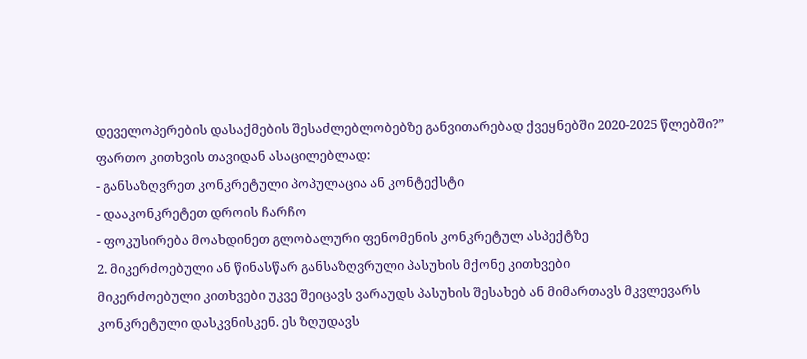დეველოპერების დასაქმების შესაძლებლობებზე განვითარებად ქვეყნებში 2020-2025 წლებში?”
ფართო კითხვის თავიდან ასაცილებლად:
- განსაზღვრეთ კონკრეტული პოპულაცია ან კონტექსტი
- დააკონკრეტეთ დროის ჩარჩო
- ფოკუსირება მოახდინეთ გლობალური ფენომენის კონკრეტულ ასპექტზე
2. მიკერძოებული ან წინასწარ განსაზღვრული პასუხის მქონე კითხვები
მიკერძოებული კითხვები უკვე შეიცავს ვარაუდს პასუხის შესახებ ან მიმართავს მკვლევარს კონკრეტული დასკვნისკენ. ეს ზღუდავს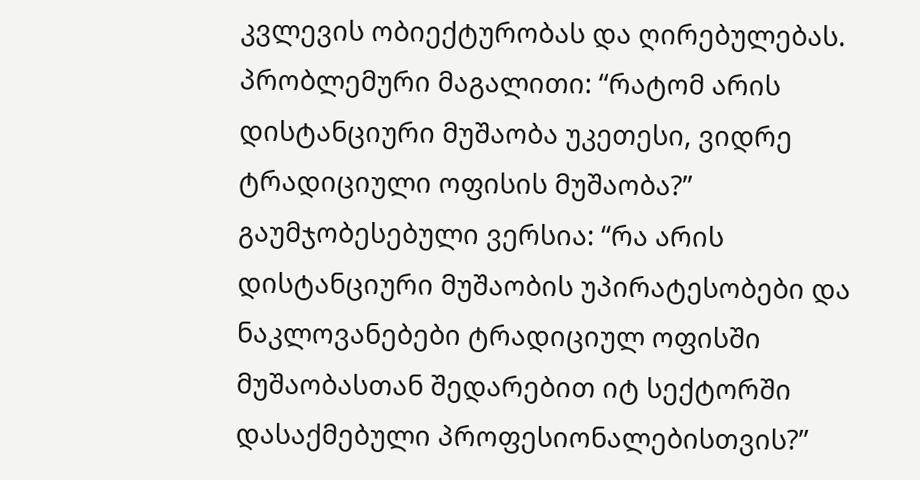კვლევის ობიექტურობას და ღირებულებას.
პრობლემური მაგალითი: “რატომ არის დისტანციური მუშაობა უკეთესი, ვიდრე ტრადიციული ოფისის მუშაობა?”
გაუმჯობესებული ვერსია: “რა არის დისტანციური მუშაობის უპირატესობები და ნაკლოვანებები ტრადიციულ ოფისში მუშაობასთან შედარებით იტ სექტორში დასაქმებული პროფესიონალებისთვის?”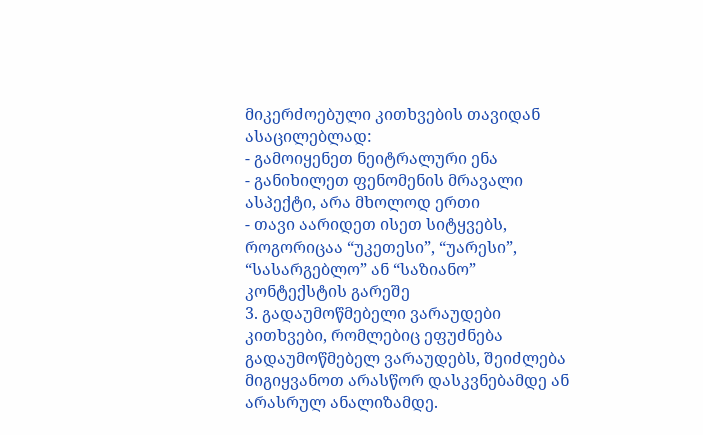მიკერძოებული კითხვების თავიდან ასაცილებლად:
- გამოიყენეთ ნეიტრალური ენა
- განიხილეთ ფენომენის მრავალი ასპექტი, არა მხოლოდ ერთი
- თავი აარიდეთ ისეთ სიტყვებს, როგორიცაა “უკეთესი”, “უარესი”, “სასარგებლო” ან “საზიანო” კონტექსტის გარეშე
3. გადაუმოწმებელი ვარაუდები
კითხვები, რომლებიც ეფუძნება გადაუმოწმებელ ვარაუდებს, შეიძლება მიგიყვანოთ არასწორ დასკვნებამდე ან არასრულ ანალიზამდე.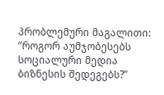პრობლემური მაგალითი: “როგორ აუმჯობესებს სოციალური მედია ბიზნესის შედეგებს?”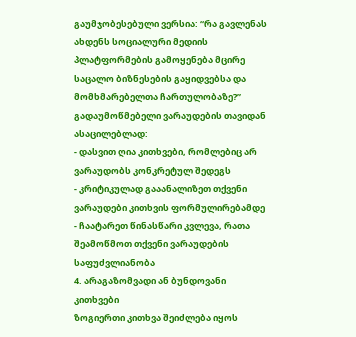გაუმჯობესებული ვერსია: “რა გავლენას ახდენს სოციალური მედიის პლატფორმების გამოყენება მცირე საცალო ბიზნესების გაყიდვებსა და მომხმარებელთა ჩართულობაზე?”
გადაუმოწმებელი ვარაუდების თავიდან ასაცილებლად:
- დასვით ღია კითხვები, რომლებიც არ ვარაუდობს კონკრეტულ შედეგს
- კრიტიკულად გააანალიზეთ თქვენი ვარაუდები კითხვის ფორმულირებამდე
- ჩაატარეთ წინასწარი კვლევა, რათა შეამოწმოთ თქვენი ვარაუდების საფუძვლიანობა
4. არაგაზომვადი ან ბუნდოვანი კითხვები
ზოგიერთი კითხვა შეიძლება იყოს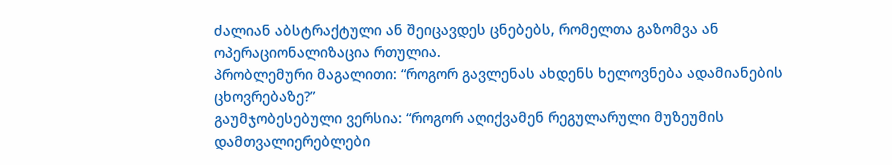ძალიან აბსტრაქტული ან შეიცავდეს ცნებებს, რომელთა გაზომვა ან ოპერაციონალიზაცია რთულია.
პრობლემური მაგალითი: “როგორ გავლენას ახდენს ხელოვნება ადამიანების ცხოვრებაზე?”
გაუმჯობესებული ვერსია: “როგორ აღიქვამენ რეგულარული მუზეუმის დამთვალიერებლები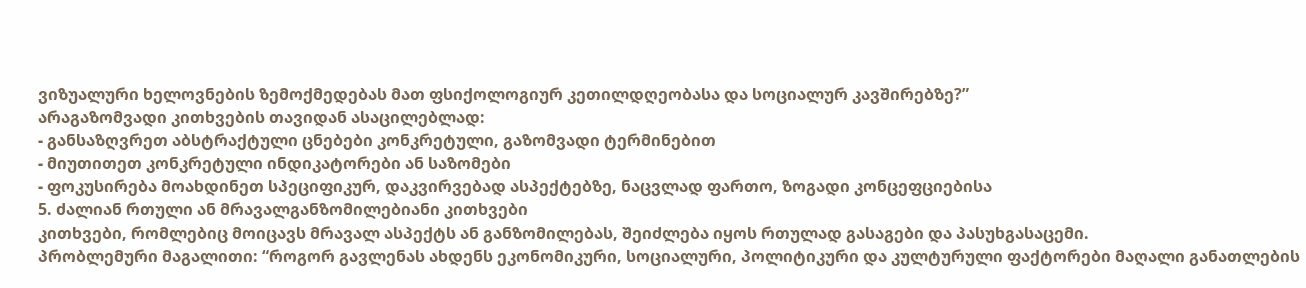ვიზუალური ხელოვნების ზემოქმედებას მათ ფსიქოლოგიურ კეთილდღეობასა და სოციალურ კავშირებზე?”
არაგაზომვადი კითხვების თავიდან ასაცილებლად:
- განსაზღვრეთ აბსტრაქტული ცნებები კონკრეტული, გაზომვადი ტერმინებით
- მიუთითეთ კონკრეტული ინდიკატორები ან საზომები
- ფოკუსირება მოახდინეთ სპეციფიკურ, დაკვირვებად ასპექტებზე, ნაცვლად ფართო, ზოგადი კონცეფციებისა
5. ძალიან რთული ან მრავალგანზომილებიანი კითხვები
კითხვები, რომლებიც მოიცავს მრავალ ასპექტს ან განზომილებას, შეიძლება იყოს რთულად გასაგები და პასუხგასაცემი.
პრობლემური მაგალითი: “როგორ გავლენას ახდენს ეკონომიკური, სოციალური, პოლიტიკური და კულტურული ფაქტორები მაღალი განათლების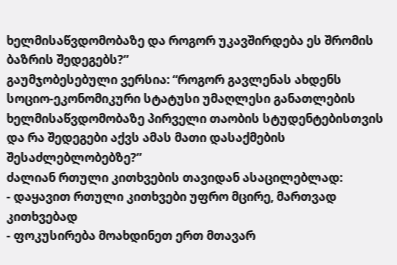ხელმისაწვდომობაზე და როგორ უკავშირდება ეს შრომის ბაზრის შედეგებს?”
გაუმჯობესებული ვერსია: “როგორ გავლენას ახდენს სოციო-ეკონომიკური სტატუსი უმაღლესი განათლების ხელმისაწვდომობაზე პირველი თაობის სტუდენტებისთვის და რა შედეგები აქვს ამას მათი დასაქმების შესაძლებლობებზე?”
ძალიან რთული კითხვების თავიდან ასაცილებლად:
- დაყავით რთული კითხვები უფრო მცირე, მართვად კითხვებად
- ფოკუსირება მოახდინეთ ერთ მთავარ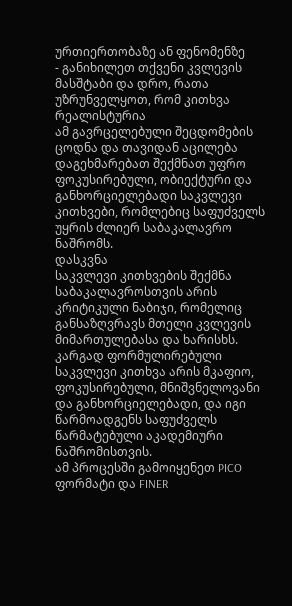ურთიერთობაზე ან ფენომენზე
- განიხილეთ თქვენი კვლევის მასშტაბი და დრო, რათა უზრუნველყოთ, რომ კითხვა რეალისტურია
ამ გავრცელებული შეცდომების ცოდნა და თავიდან აცილება დაგეხმარებათ შექმნათ უფრო ფოკუსირებული, ობიექტური და განხორციელებადი საკვლევი კითხვები, რომლებიც საფუძველს უყრის ძლიერ საბაკალავრო ნაშრომს.
დასკვნა
საკვლევი კითხვების შექმნა საბაკალავროსთვის არის კრიტიკული ნაბიჯი, რომელიც განსაზღვრავს მთელი კვლევის მიმართულებასა და ხარისხს. კარგად ფორმულირებული საკვლევი კითხვა არის მკაფიო, ფოკუსირებული, მნიშვნელოვანი და განხორციელებადი, და იგი წარმოადგენს საფუძველს წარმატებული აკადემიური ნაშრომისთვის.
ამ პროცესში გამოიყენეთ PICO ფორმატი და FINER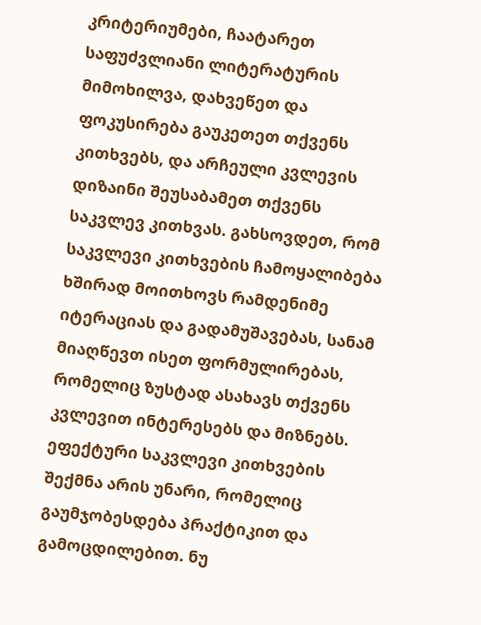კრიტერიუმები, ჩაატარეთ საფუძვლიანი ლიტერატურის მიმოხილვა, დახვეწეთ და ფოკუსირება გაუკეთეთ თქვენს კითხვებს, და არჩეული კვლევის დიზაინი შეუსაბამეთ თქვენს საკვლევ კითხვას. გახსოვდეთ, რომ საკვლევი კითხვების ჩამოყალიბება ხშირად მოითხოვს რამდენიმე იტერაციას და გადამუშავებას, სანამ მიაღწევთ ისეთ ფორმულირებას, რომელიც ზუსტად ასახავს თქვენს კვლევით ინტერესებს და მიზნებს.
ეფექტური საკვლევი კითხვების შექმნა არის უნარი, რომელიც გაუმჯობესდება პრაქტიკით და გამოცდილებით. ნუ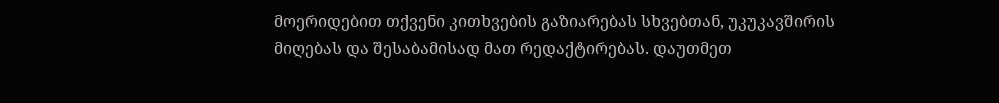მოერიდებით თქვენი კითხვების გაზიარებას სხვებთან, უკუკავშირის მიღებას და შესაბამისად მათ რედაქტირებას. დაუთმეთ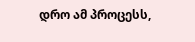დრო ამ პროცესს,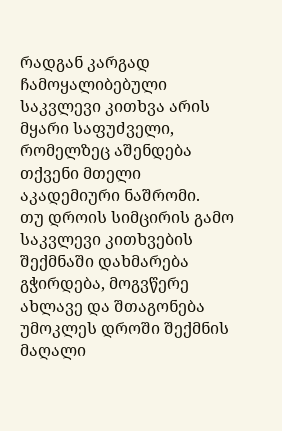რადგან კარგად ჩამოყალიბებული საკვლევი კითხვა არის მყარი საფუძველი, რომელზეც აშენდება თქვენი მთელი აკადემიური ნაშრომი.
თუ დროის სიმცირის გამო საკვლევი კითხვების შექმნაში დახმარება გჭირდება, მოგვწერე ახლავე და შთაგონება უმოკლეს დროში შექმნის მაღალი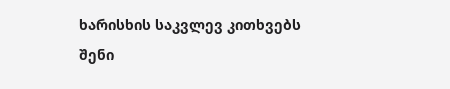ხარისხის საკვლევ კითხვებს შენი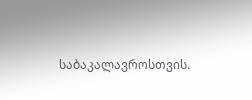საბაკალავროსთვის.